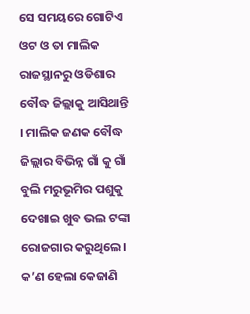ସେ ସମୟରେ ଗୋଟିଏ ଓଟ ଓ ତା ମାଲିକ ରାଜସ୍ଥାନରୁ ଓଡିଶାର ବୌଦ୍ଧ ଜିଲ୍ଲାକୁ ଆସିଥାନ୍ତି । ମାଲିକ ଜଣକ ବୌଦ୍ଧ ଜିଲ୍ଲାର ବିଭିନ୍ନ ଗାଁ କୁ ଗାଁ ବୁଲି ମରୁଭୂମିର ପଶୁକୁ ଦେଖାଇ ଖୁବ ଭଲ ଟଙ୍କା ରୋଜଗାର କରୁଥିଲେ। କ’ଣ ହେଲା କେଜାଣି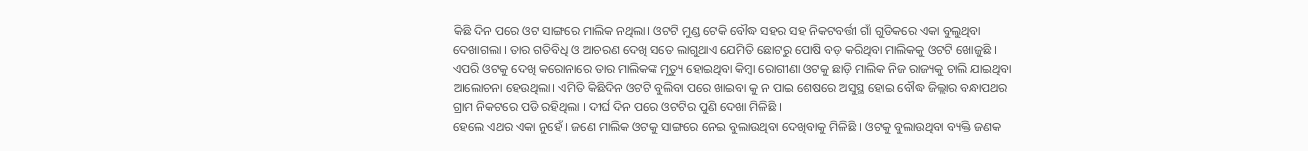କିଛି ଦିନ ପରେ ଓଟ ସାଙ୍ଗରେ ମାଲିକ ନଥିଲା। ଓଟଟି ମୁଣ୍ଡ ଟେକି ବୌଦ୍ଧ ସହର ସହ ନିକଟବର୍ତ୍ତୀ ଗାଁ ଗୁଡିକରେ ଏକା ବୁଲୁଥିବା ଦେଖାଗଲା । ତାର ଗତିବିଧି ଓ ଆଚରଣ ଦେଖି ସତେ ଲାଗୁଥାଏ ଯେମିତି ଛୋଟରୁ ପୋଷି ବଡ଼ କରିଥିବା ମାଲିକକୁ ଓଟଟି ଖୋଜୁଛି ।
ଏପରି ଓଟକୁ ଦେଖି କରୋନାରେ ତାର ମାଲିକଙ୍କ ମୃତ୍ୟୁ ହୋଇଥିବା କିମ୍ବା ରୋଗୀଣା ଓଟକୁ ଛାଡ଼ି ମାଲିକ ନିଜ ରାଜ୍ୟକୁ ଚାଲି ଯାଇଥିବା ଆଲୋଚନା ହେଉଥିଲା। ଏମିତି କିଛିଦିନ ଓଟଟି ବୁଲିବା ପରେ ଖାଇବା କୁ ନ ପାଇ ଶେଷରେ ଅସୁସ୍ଥ ହୋଇ ବୌଦ୍ଧ ଜିଲ୍ଲାର ବନ୍ଧାପଥର ଗ୍ରାମ ନିକଟରେ ପଡି ରହିଥିଲା । ଦୀର୍ଘ ଦିନ ପରେ ଓଟଟିର ପୁଣି ଦେଖା ମିଳିଛି ।
ହେଲେ ଏଥର ଏକା ନୁହେଁ । ଜଣେ ମାଲିକ ଓଟକୁ ସାଙ୍ଗରେ ନେଇ ବୁଲାଉଥିବା ଦେଖିବାକୁ ମିଳିଛି । ଓଟକୁ ବୁଲାଉଥିବା ବ୍ୟକ୍ତି ଜଣକ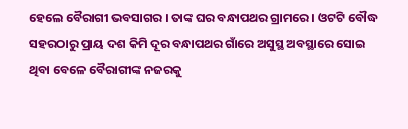ହେଲେ ବୈରାଗୀ ଭବସାଗର । ତାଙ୍କ ଘର ବନ୍ଧାପଥର ଗ୍ରାମରେ । ଓଟଟି ବୌଦ୍ଧ ସହରଠାରୁ ପ୍ରାୟ ଦଶ କିମି ଦୂର ବନ୍ଧାପଥର ଗାଁରେ ଅସୁସ୍ଥ ଅବସ୍ଥାରେ ସୋଇ ଥିବା ବେଳେ ବୈରାଗୀଙ୍କ ନଜରକୁ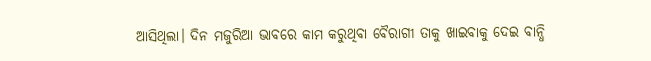ଆସିଥିଲା। ଦିନ ମଜୁରିଆ ଭାବରେ କାମ କରୁଥିବା ବୈରାଗୀ ତାକୁ ଖାଇବାକୁ ଦେଇ ବାନ୍ଧି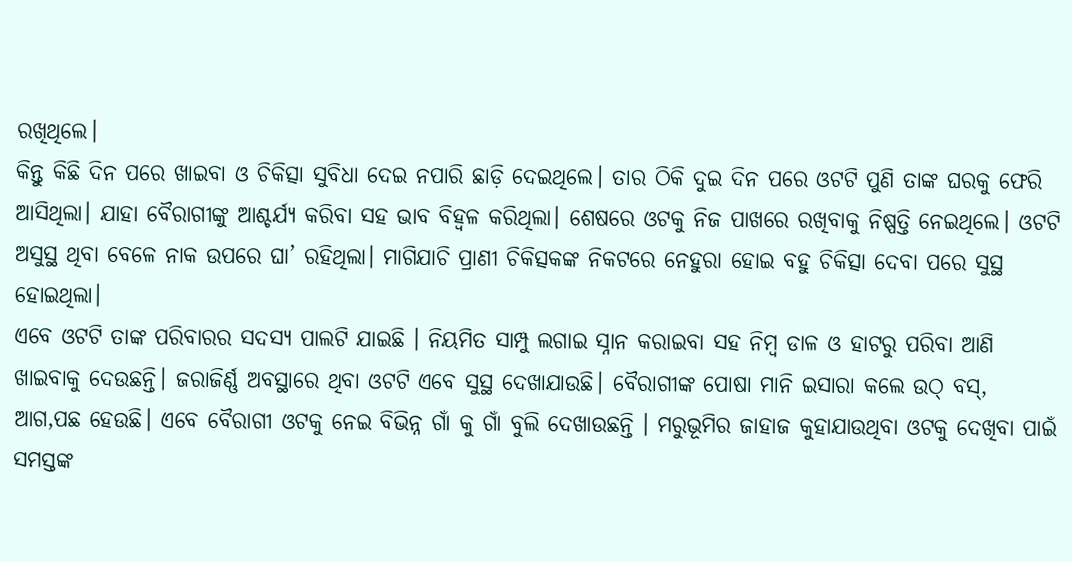ରଖିଥିଲେ।
କିନ୍ତୁ କିଛି ଦିନ ପରେ ଖାଇବା ଓ ଚିକିତ୍ସା ସୁବିଧା ଦେଇ ନପାରି ଛାଡ଼ି ଦେଇଥିଲେ। ତାର ଠିକି ଦୁଇ ଦିନ ପରେ ଓଟଟି ପୁଣି ତାଙ୍କ ଘରକୁ ଫେରି ଆସିଥିଲା। ଯାହା ବୈରାଗୀଙ୍କୁ ଆଶ୍ଚର୍ଯ୍ୟ କରିବା ସହ ଭାବ ବିହ୍ବଳ କରିଥିଲା। ଶେଷରେ ଓଟକୁ ନିଜ ପାଖରେ ରଖିବାକୁ ନିଷ୍ପତ୍ତି ନେଇଥିଲେ। ଓଟଟି ଅସୁସ୍ଥ ଥିବା ବେଳେ ନାକ ଉପରେ ଘା’ ରହିଥିଲା। ମାଗିଯାଚି ପ୍ରାଣୀ ଚିକିତ୍ସକଙ୍କ ନିକଟରେ ନେହୁରା ହୋଇ ବହୁ ଚିକିତ୍ସା ଦେବା ପରେ ସୁସ୍ଥ ହୋଇଥିଲା।
ଏବେ ଓଟଟି ତାଙ୍କ ପରିବାରର ସଦସ୍ୟ ପାଲଟି ଯାଇଛି । ନିୟମିତ ସାମ୍ପୁ ଲଗାଇ ସ୍ନାନ କରାଇବା ସହ ନିମ୍ବ ଡାଳ ଓ ହାଟରୁ ପରିବା ଆଣି ଖାଇବାକୁ ଦେଉଛନ୍ତି। ଜରାଜିର୍ଣ୍ଣ ଅବସ୍ଥାରେ ଥିବା ଓଟଟି ଏବେ ସୁସ୍ଥ ଦେଖାଯାଉଛି। ବୈରାଗୀଙ୍କ ପୋଷା ମାନି ଇସାରା କଲେ ଉଠ୍ ବସ୍, ଆଗ,ପଛ ହେଉଛି। ଏବେ ବୈରାଗୀ ଓଟକୁ ନେଇ ବିଭିନ୍ନ ଗାଁ କୁ ଗାଁ ବୁଲି ଦେଖାଉଛନ୍ତି । ମରୁଭୂମିର ଜାହାଜ କୁହାଯାଉଥିବା ଓଟକୁ ଦେଖିବା ପାଇଁ ସମସ୍ତଙ୍କ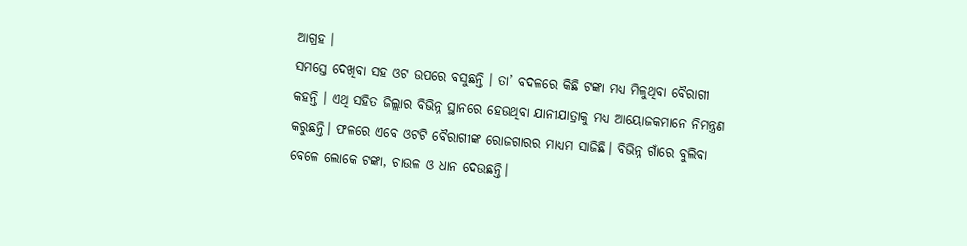ଆଗ୍ରହ ।
ସମସ୍ତେ ଦେଖିବା ସହ ଓଟ ଉପରେ ବସୁଛନ୍ତି । ତା’ ବଦଳରେ କିଛି ଟଙ୍କା ମଧ୍ୟ ମିଳୁଥିବା ବୈରାଗୀ କହନ୍ତି । ଏଥି ସହିତ ଜିଲ୍ଲାର ବିଭିନ୍ନ ସ୍ଥାନରେ ହେଉଥିବା ଯାନୀଯାତ୍ରାକୁ ମଧ୍ୟ ଆୟୋଜକମାନେ ନିମନ୍ତ୍ରଣ କରୁଛନ୍ତି। ଫଳରେ ଏବେ ଓଟଟି ବୈରାଗୀଙ୍କ ରୋଜଗାରର ମାଧ୍ୟମ ସାଜିଛି। ବିଭିନ୍ନ ଗାଁରେ ବୁଲିବା ବେଳେ ଲୋକେ ଟଙ୍କା, ଚାଉଳ ଓ ଧାନ ଦେଉଛନ୍ତି।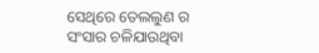ସେଥିରେ ତେଲଲୁଣ ର ସଂସାର ଚଳିଯାଉଥିବା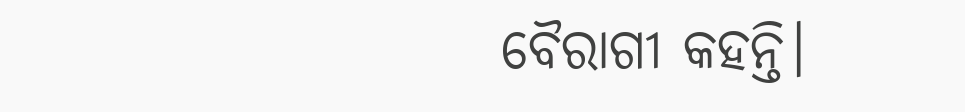ବୈରାଗୀ କହନ୍ତି।